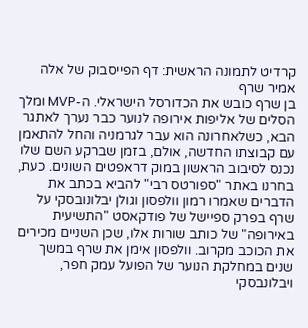קרדיט לתמונה הראשית: דף הפייסבוק של אלה אמיר שרף
בן שרף כובש את הכדורסל הישראלי. ה-MVP ומלך הסלים של אליפות אירופה לנוער כבר נערך לאתגר הבא, כשלאחרונה הוא עבר לגרמניה והחל להתאמן עם קבוצתו החדשה, אולם, בזמן שברקע השם שלו נכנס לסיבוב הראשון במוק דראפטים השונים. כעת, בחרנו באתר "ספורטס רבי" להביא בכתב את הדברים שאמרו רמון וולפסון וגולן יבלונובסקי על שרף בפרק ספיישל של פודקאסט "התשיעית באירופה" של כותב שורות אלו, שכן השניים מכירים את הכוכב מקרוב. וולפסון אימן את שרף במשך שנים במחלקת הנוער של הפועל עמק חפר, ויבלונבסקי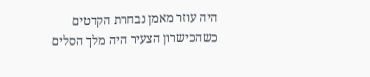היה עוזר מאמן נבחרת הקדטים כשהכישרון הצעיר היה מלך הסלים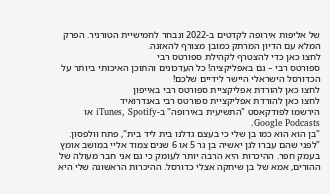של אליפות אירופה לקדטים ב-2022 ונבחר לחמישיית הטורניר. הפרק המלא עם הדיון המרתק כמובן מצורף להאזנה.
לחצו כאן כדי להצטרף לקהילת ספורטס רבי
ספורטס רבי – גם באפליקציה! כל העדכונים והתוכן האיכותי ביותר על הכדורסל הישראלי היישר לידיים שלכם!
לחצו כאן להורדת אפליקציית ספורטס רבי באייפון
לחצו כאן להורדת אפליקציית ספורטס רבי באנדרואיד
הירשמו לפודקאסט "התשיעית באירופה" ב-iTunes, Spotify או Google Podcasts.
"בן הוא הוא כמו בן שלי כי בעצם גדלנו בית ליד בית", פתח וולפסון. "לפני שהם עברו לגן יאשיה בן גר 5 או 6 שנים צמוד אליי במושב אומץ בעמק חפר. ההיכרות היא הרבה יותר לעומק כי גם אני חבר מעולה של ההורים, אמא של בן שיחקה אצלי כדורסל. ההיכרות הראשונה שלי היא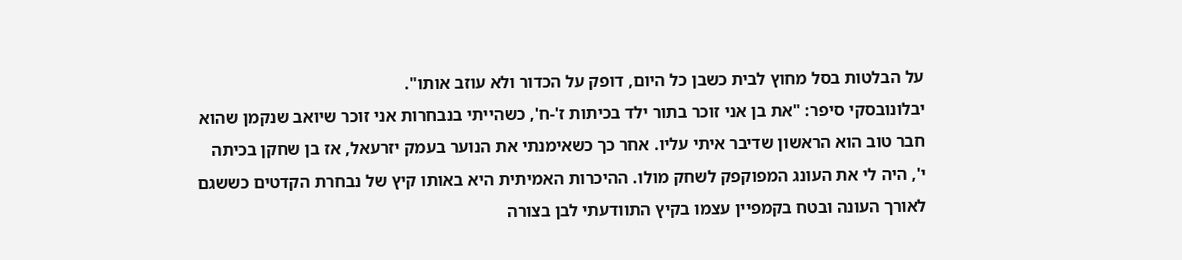על הבלטות בסל מחוץ לבית כשבן כל היום, דופק על הכדור ולא עוזב אותו".
יבלונובסקי סיפר: "את בן אני זוכר בתור ילד בכיתות ז'-ח', כשהייתי בנבחרות אני זוכר שיואב שנקמן שהוא חבר טוב הוא הראשון שדיבר איתי עליו. אחר כך כשאימנתי את הנוער בעמק יזרעאל, אז בן שחקן בכיתה י', היה לי את העונג המפוקפק לשחק מולו. ההיכרות האמיתית היא באותו קיץ של נבחרת הקדטים כששגם לאורך העונה ובטח בקמפיין עצמו בקיץ התוודעתי לבן בצורה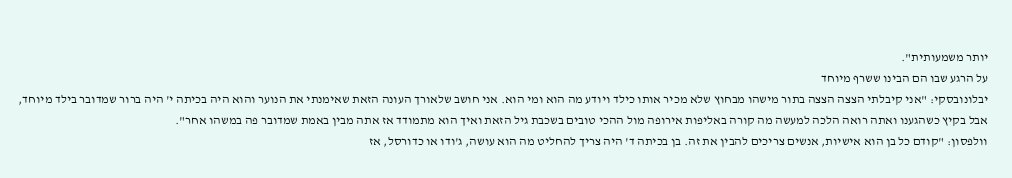יותר משמעותית".
על הרגע שבו הם הבינו ששרף מיוחד
יבלונובסקי: "אני קיבלתי הצצה הצצה בתור מישהו מבחוץ שלא מכיר אותו כילד ויודע מה הוא ומי הוא. אני חושב שלאורך העונה הזאת שאימנתי את הנוער והוא היה בכיתה י' היה ברור שמדובר בילד מיוחד, אבל בקיץ כשהגענו ואתה רואה הלכה למעשה מה קורה באליפות אירופה מול ההכי טובים בשכבת גיל הזאת ואיך הוא מתמודד אז אתה מבין באמת שמדובר פה במשהו אחר".
וולפסון: "קודם כל בן הוא אישיות, אנשים צריכים להבין את זה. בן בכיתה ד' היה צריך להחליט מה הוא עושה, ג'ודו או כדורסל, אז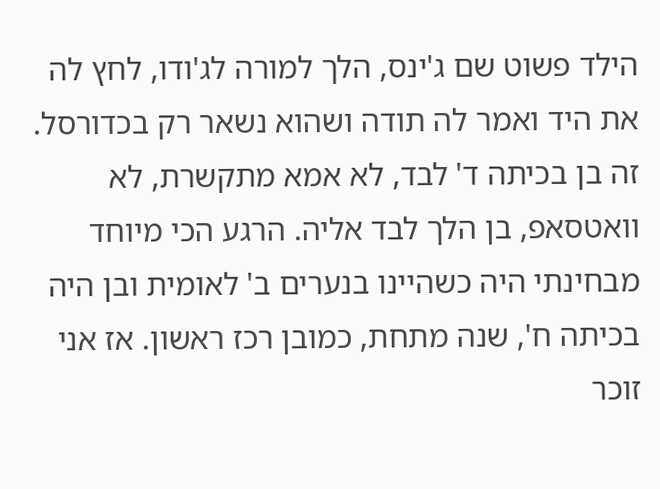הילד פשוט שם ג'ינס, הלך למורה לג'ודו, לחץ לה את היד ואמר לה תודה ושהוא נשאר רק בכדורסל. זה בן בכיתה ד' לבד, לא אמא מתקשרת, לא וואטסאפ, בן הלך לבד אליה. הרגע הכי מיוחד מבחינתי היה כשהיינו בנערים ב' לאומית ובן היה בכיתה ח', שנה מתחת, כמובן רכז ראשון. אז אני זוכר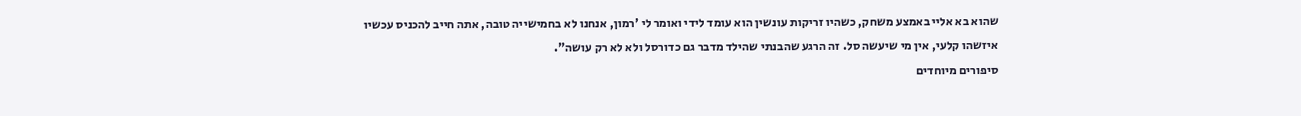שהוא בא אליי באמצע משחק, כשהיו זריקות עונשין הוא עומד לידי ואומר לי 'רמון, אנחנו לא בחמישייה טובה, אתה חייב להכניס עכשיו איזשהו קלעי, אין מי שיעשה סל. זה הרגע שהבנתי שהילד מדבר גם כדורסל ולא לא רק עושה".
סיפורים מיוחדים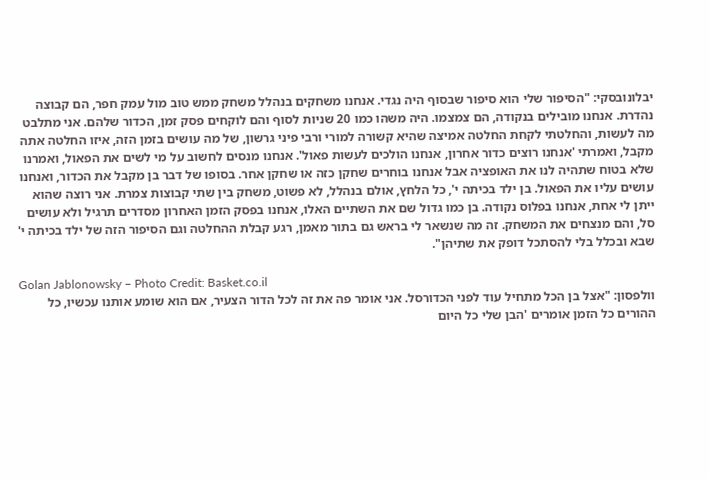יבלונובסקי: "הסיפור שלי הוא סיפור שבסוף היה נגדי. אנחנו משחקים בנהלל משחק ממש טוב מול עמק חפר, הם קבוצה נהדרת. אנחנו מובילים בנקודה, הם צמצמו. היה משהו כמו 20 שניות לסוף והם לוקחים פסק זמן, הכדור שלהם. אני מתלבט מה לעשות, והחלטתי לקחת החלטה אמיצה שהיא קשורה למורי ורבי פיני גרשון, של מה עושים בזמן הזה, איזו החלטה אתה מקבל, ואמרתי 'אנחנו רוצים כדור אחרון, אנחנו הולכים לעשות פאול'. אנחנו מנסים לחשוב על מי לשים את הפאול, ואמרנו שלא בטוח שתהיה לנו את האופציה אבל אנחנו בוחרים שחקן כזה או שחקן אחר. בסופו של דבר בן מקבל את הכדור, ואנחנו עושים עליו את הפאול. בן ילד בכיתה י', כל הלחץ, אולם בנהלל, לא פשוט, משחק בין שתי קבוצות צמרת. אני רוצה שהוא ייתן לי אחת, אנחנו בפלוס נקודה. בן כמו גדול שם את השתיים האלו, אנחנו בפסק הזמן האחרון מסדרים תרגיל ולא עושים סל, והם מנצחים את המשחק. זה מה שנשאר לי בראש גם בתור מאמן, רגע קבלת ההחלטה וגם הסיפור הזה של ילד בכיתה י' שבא ובכלל בלי להסתכל דופק את שתיהן".

Golan Jablonowsky – Photo Credit: Basket.co.il
וולפסון: "אצל בן הכל מתחיל עוד לפני הכדורסל. אני אומר פה את זה לכל הדור הצעיר, אם הוא שומע אותנו עכשיו, כל ההורים כל הזמן אומרים 'הבן שלי כל היום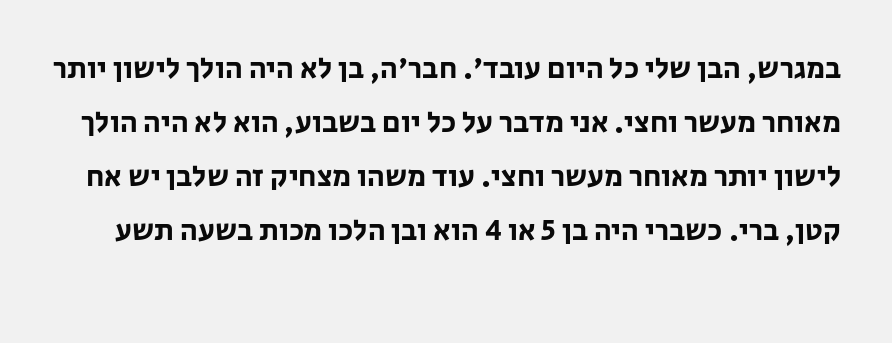במגרש, הבן שלי כל היום עובד'. חבר'ה, בן לא היה הולך לישון יותר מאוחר מעשר וחצי. אני מדבר על כל יום בשבוע, הוא לא היה הולך לישון יותר מאוחר מעשר וחצי. עוד משהו מצחיק זה שלבן יש אח קטן, ברי. כשברי היה בן 5 או 4 הוא ובן הלכו מכות בשעה תשע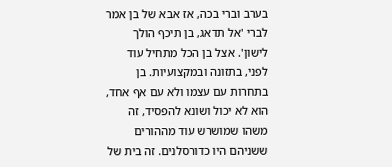בערב וברי בכה, אז אבא של בן אמר לברי 'אל תדאג, בן תיכף הולך לישון'. אצל בן הכל מתחיל עוד לפני, בתזונה ובמקצועיות. בן בתחרות עם עצמו ולא עם אף אחד, הוא לא יכול ושונא להפסיד, זה משהו שמושרש עוד מההורים ששניהם היו כדורסלנים. זה בית של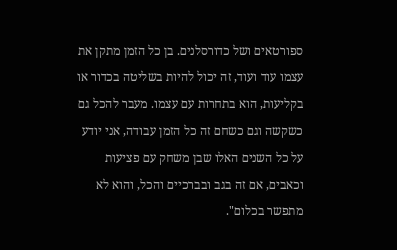ספורטאים ושל כדורסלנים. בן כל הזמן מתקן את עצמו עוד ועוד, זה יכול להיות בשליטה בכדור או בקליעות, הוא בתחרות עם עצמו. מעבר להכל גם כשקשה וגם כשחם זה כל הזמן עבודה, אני יודע על כל השנים האלו שבן משחק עם פציעות וכאבים, אם זה בגב ובברכיים והכל, והוא לא מתפשר בכלום".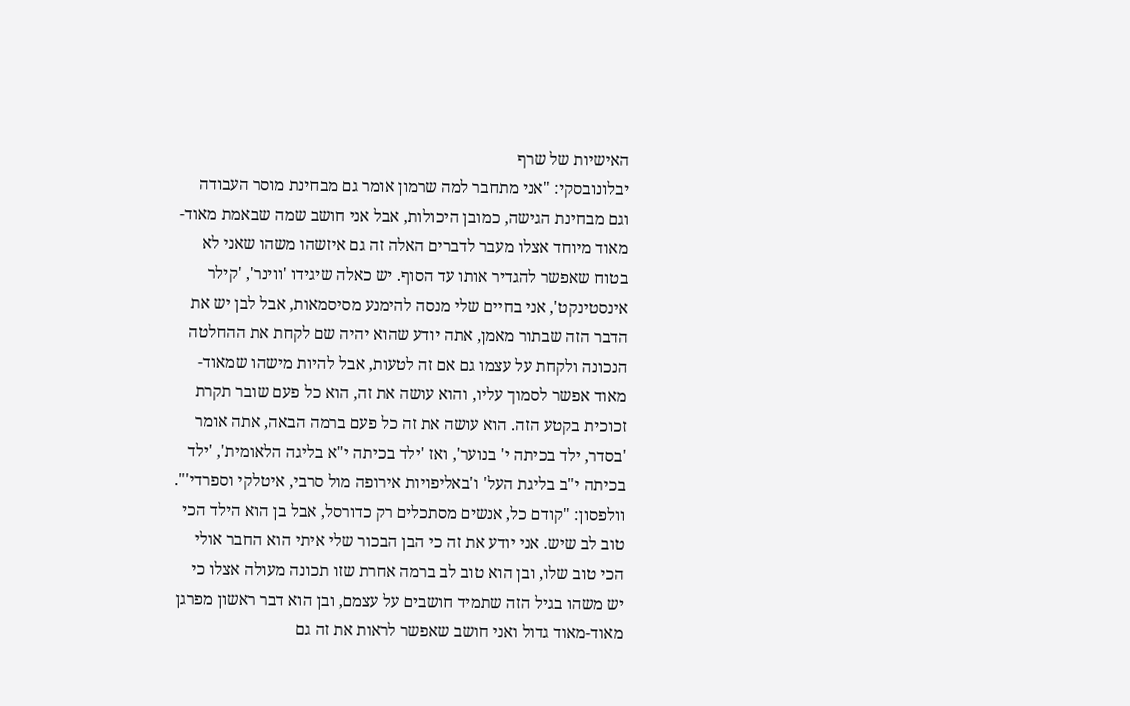האישיות של שרף
יבלונובסקי: "אני מתחבר למה שרמון אומר גם מבחינת מוסר העבודה וגם מבחינת הגישה, כמובן היכולות, אבל אני חושב שמה שבאמת מאוד-מאוד מיוחד אצלו מעבר לדברים האלה זה גם איזשהו משהו שאני לא בטוח שאפשר להגדיר אותו עד הסוף. יש כאלה שיגידו 'ווינר', 'קילר אינסטינקט', אני בחיים שלי מנסה להימנע מסיסמאות, אבל לבן יש את הדבר הזה שבתור מאמן, אתה יודע שהוא יהיה שם לקחת את ההחלטה הנכונה ולקחת על עצמו גם אם זה לטעות, אבל להיות מישהו שמאוד-מאוד אפשר לסמוך עליו, והוא עושה את זה, הוא כל פעם שובר תקרת זכוכית בקטע הזה. הוא עושה את זה כל פעם ברמה הבאה, אתה אומר 'בסדר, ילד בכיתה י' בנוער', ואז 'ילד בכיתה י"א בליגה הלאומית', 'ילד בכיתה י"ב בליגת העל' ו'באליפויות אירופה מול סרבי, איטלקי וספרדי'".
וולפסון: "קודם כל, אנשים מסתכלים רק כדורסל, אבל בן הוא הילד הכי טוב לב שיש. אני יודע את זה כי הבן הבכור שלי איתי הוא החבר אולי הכי טוב שלו, ובן הוא טוב לב ברמה אחרת שזו תכונה מעולה אצלו כי יש משהו בגיל הזה שתמיד חושבים על עצמם, ובן הוא דבר ראשון מפרגן מאוד-מאוד גדול ואני חושב שאפשר לראות את זה גם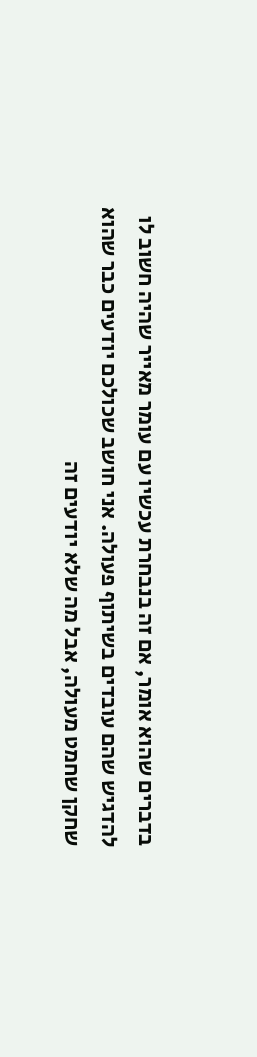בדברים שהוא אומר, אם זה בנבחרת עכשיו עם עומר מאייר שהיה חשוב לו להדגיש שהם עובדים בשיתוף פעולה. אני חושב שכולכם יודעים כבר שהוא שחקן שחמט מעולה, אבל מה שלא יודעים זה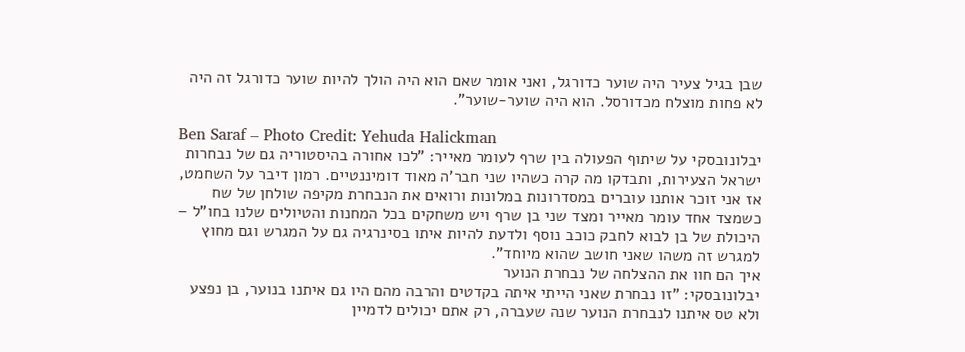שבן בגיל צעיר היה שוער כדורגל, ואני אומר שאם הוא היה הולך להיות שוער כדורגל זה היה לא פחות מוצלח מכדורסל. הוא היה שוער-שוער".

Ben Saraf – Photo Credit: Yehuda Halickman
יבלונובסקי על שיתוף הפעולה בין שרף לעומר מאייר: "לכו אחורה בהיסטוריה גם של נבחרות ישראל הצעירות, ותבדקו מה קרה כשהיו שני חבר'ה מאוד דומיננטיים. רמון דיבר על השחמט, אז אני זוכר אותנו עוברים במסדרונות במלונות ורואים את הנבחרת מקיפה שולחן של שח כשמצד אחד עומר מאייר ומצד שני בן שרף ויש משחקים בכל המחנות והטיולים שלנו בחו"ל – היכולת של בן לבוא לחבק כוכב נוסף ולדעת להיות איתו בסינרגיה גם על המגרש וגם מחוץ למגרש זה משהו שאני חושב שהוא מיוחד".
איך הם חוו את ההצלחה של נבחרת הנוער
יבלונובסקי: "זו נבחרת שאני הייתי איתה בקדטים והרבה מהם היו גם איתנו בנוער, בן נפצע ולא טס איתנו לנבחרת הנוער שנה שעברה, רק אתם יכולים לדמיין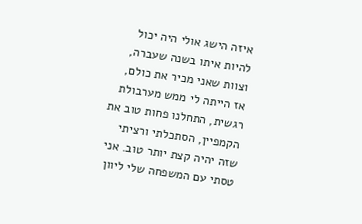איזה הישג אולי היה יכול להיות איתו בשנה שעברה, וצוות שאני מכיר את כולם, אז הייתה לי ממש מערבולת רגשית, התחלנו פחות טוב את הקמפיין, הסתכלתי ורציתי שזה יהיה קצת יותר טוב. אני טסתי עם המשפחה שלי ליוון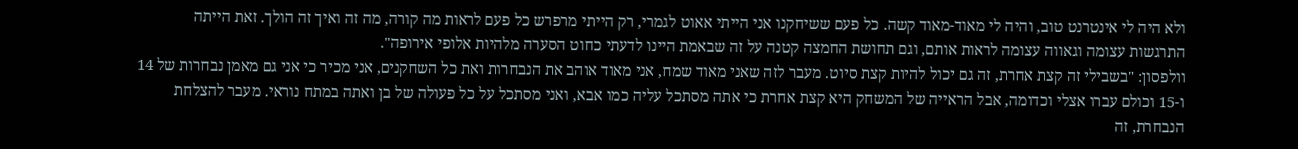ולא היה לי אינטרנט טוב, והיה לי מאוד-מאוד קשה. כל פעם ששיחקנו אני הייתי אאוט לגמרי, רק הייתי מרפרש כל פעם לראות מה קורה, מה זה ואיך זה הולך. זאת הייתה התרגשות עצומה וגאווה עצומה לראות אותם, וגם תחושת החמצה קטנה על זה שבאמת היינו לדעתי כחוט הסערה מלהיות אלופי אירופה".
וולפסון: "בשבילי זה קצת אחרת, זה גם יכול להיות קצת סיוט. מעבר לזה שאני מאוד שמח, אני מאוד אוהב את הנבחרות ואת כל השחקנים, אני מכיר כי אני גם מאמן נבחרות של 14 ו-15 וכולם עברו אצלי וכדומה, אבל הראייה של המשחק היא קצת אחרת כי אתה מסתכל עליה כמו אבא, ואני מסתכל על כל פעולה של בן ואתה במתח נוראי. מעבר להצלחת הנבחרת, זה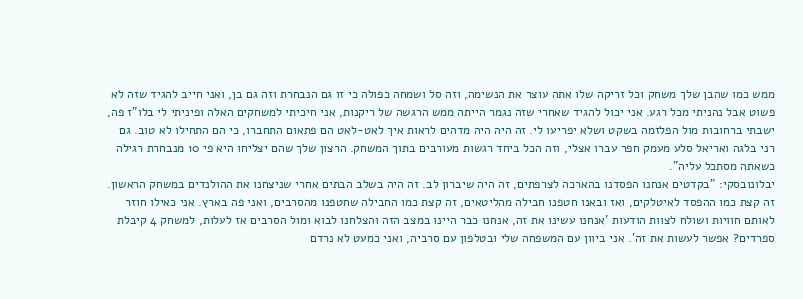ממש כמו שהבן שלך משחק וכל זריקה שלו אתה עוצר את הנשימה, וזה סל ושמחה כפולה כי זו גם הנבחרת וזה גם בן, ואני חייב להגיד שזה לא פשוט אבל נהניתי מכל רגע. אני יכול להגיד שאחרי שזה נגמר הייתה ממש הרגשה של ריקנות, אני חיכיתי למשחקים האלה ופיניתי לי בלו"ז פה, ישבתי ברחובות מול הפלזמה בשקט ושלא יפריעו לי. זה היה היה מדהים לראות איך לאט-לאט הם פתאום התחברו, כי הם התחילו לא טוב. גם רני בלגה ואריאל סלע מעמק חפר עברו אצלי, וזה הכל ביחד רגשות מעורבים בתוך המשחק. הרצון שלך שהם יצליחו היא פי 10 מנבחרת רגילה כשאתה מסתכל עליה".
יבלונובסקי: "בקדטים אנחנו הפסדנו בהארכה לצרפתים, זה היה שיברון לב. זה היה בשלב הבתים אחרי שניצחנו את ההולנדים במשחק הראשון. זה קצת כמו ההפסד לאיטלקים, ואז ובאנו חטפנו חבילה מהליטאים, זה קצת כמו החבילה שחטפנו מהסרבים, ואני פה בארץ. אני כאילו חוזר לאותם חוויות ושולח לצוות הודעות 'אנחנו עשינו את זה, אנחנו כבר היינו במצב הזה והצלחנו לבוא ומול הסרבים אז לעלות, למשחק 4 קיבלת ספרדים? אפשר לעשות את זה'. אני ביוון עם המשפחה שלי ובטלפון עם סרביה, ואני כמעט לא נרדם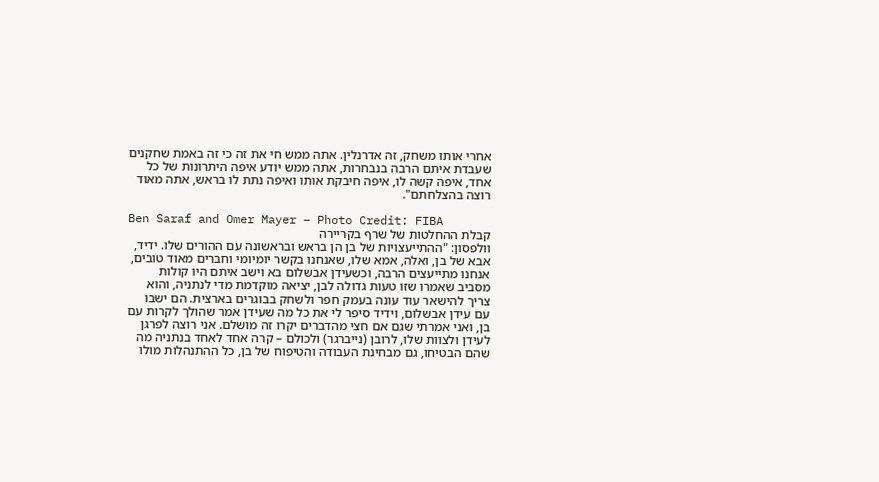אחרי אותו משחק, זה אדרנלין. אתה ממש חי את זה כי זה באמת שחקנים שעבדת איתם הרבה בנבחרות, אתה ממש יודע איפה היתרונות של כל אחד, איפה קשה לו, איפה חיבקת אותו ואיפה נתת לו בראש, אתה מאוד רוצה בהצלחתם".

Ben Saraf and Omer Mayer – Photo Credit: FIBA
קבלת ההחלטות של שרף בקריירה
וולפסון: "ההתייעצויות של בן הן בראש ובראשונה עם ההורים שלו. ידיד, אבא של בן, ואלה, אמא שלו, שאנחנו בקשר יומיומי וחברים מאוד טובים, אנחנו מתייעצים הרבה, וכשעידן אבשלום בא וישב איתם היו קולות מסביב שאמרו שזו טעות גדולה לבן, יציאה מוקדמת מדי לנתניה, והוא צריך להישאר עוד עונה בעמק חפר ולשחק בבוגרים בארצית. הם ישבו עם עידן אבשלום, וידיד סיפר לי את כל מה שעידן אמר שהולך לקרות עם בן, ואני אמרתי שגם אם חצי מהדברים יקרו זה מושלם. אני רוצה לפרגן לעידן ולצוות שלו, לרובן (נייברגר) ולכולם – קרה אחד לאחד בנתניה מה שהם הבטיחו, גם מבחינת העבודה והטיפוח של בן, כל ההתנהלות מולו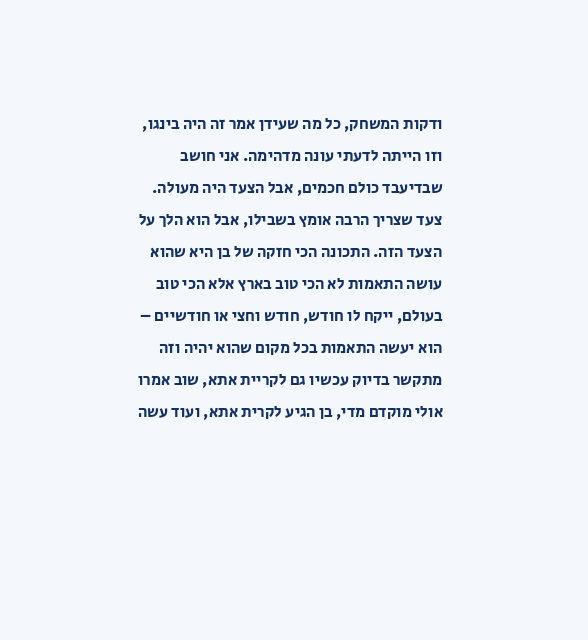ודקות המשחק, כל מה שעידן אמר זה היה בינגו, וזו הייתה לדעתי עונה מדהימה. אני חושב שבדיעבד כולם חכמים, אבל הצעד היה מעולה. צעד שצריך הרבה אומץ בשבילו, אבל הוא הלך על הצעד הזה. התכונה הכי חזקה של בן היא שהוא עושה התאמות לא הכי טוב בארץ אלא הכי טוב בעולם, ייקח לו חודש, חודש וחצי או חודשיים – הוא יעשה התאמות בכל מקום שהוא יהיה וזה מתקשר בדיוק עכשיו גם לקריית אתא, שוב אמרו אולי מוקדם מדי, בן הגיע לקרית אתא, ועוד עשה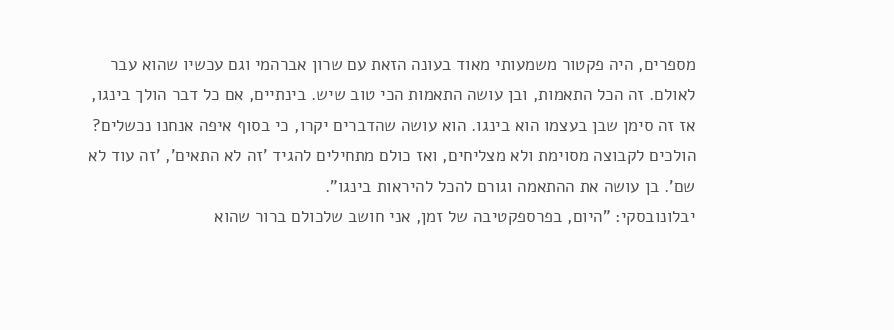מספרים, היה פקטור משמעותי מאוד בעונה הזאת עם שרון אברהמי וגם עכשיו שהוא עבר לאולם. זה הכל התאמות, ובן עושה התאמות הכי טוב שיש. בינתיים, אם כל דבר הולך בינגו, אז זה סימן שבן בעצמו הוא בינגו. הוא עושה שהדברים יקרו, כי בסוף איפה אנחנו נכשלים? הולכים לקבוצה מסוימת ולא מצליחים, ואז כולם מתחילים להגיד 'זה לא התאים', 'זה עוד לא שם'. בן עושה את ההתאמה וגורם להכל להיראות בינגו".
יבלונובסקי: "היום, בפרספקטיבה של זמן, אני חושב שלכולם ברור שהוא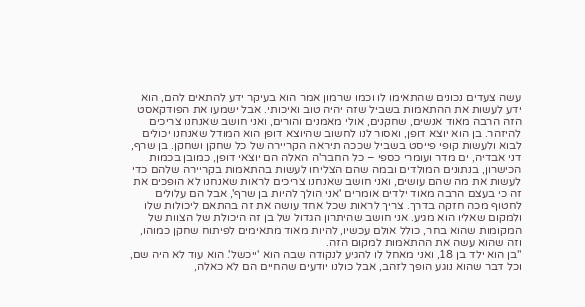עשה צעדים נכונים שהתאימו לו וכמו שרמון אמר הוא בעיקר ידע להתאים להם, הוא ידע לעשות את ההתאמות בשביל שזה יהיה טוב ואיכותי. אבל ישמעו את הפודקאסט הזה הרבה מאוד אנשים, שחקנים, אולי מאמנים והורים, ואני חושב שאנחנו צריכים להיזהר. בן הוא יוצא דופן, ואסור לנו לחשוב שהיוצא דופן הוא המודל שאנחנו יכולים לבוא ולעשות קופי פייסט בשביל שככה תיראה הקריירה של כל שחקן ושחקן. בן שרף, דני אבדיה, ים מדר ועומרי כספי – כל החבר'ה האלה הם יוצאי דופן, כמובן בכמות הכישרון, בנתונים המולדים ובמה שהם הצליחו לעשות בהתאמות בקריירה שלהם כדי לעשות את מה שהם עושים, ואני חושב שאנחנו צריכים לראות שאנחנו לא הופכים את זה כי בעצם הרבה מאוד ילדים אומרים 'אני הולך להיות בן שרף', אבל הם עלולים לחטוף מכה חזקה בדרך. צריך לראות שכל אחד עושה את זה בהתאם ליכולות שלו ולמקום שאליו הוא מגיע. אני חושב שהיתרון הגדול של בן זה היכולת של הצוות של המקומות שהוא בחר, כולל אולם עכשיו, להיות מאוד מתאימים לפיתוח שחקן כמוהו, וזה שהוא עשה את ההתאמות למקום הזה.
"בן הוא ילד בן 18, ואני מאחל לו להגיע לנקודה שבה הוא 'ייכשל'. הוא עוד לא היה שם, וכל דבר שהוא נוגע הופך לזהב, אבל כולנו יודעים שהחיים הם לא כאלה,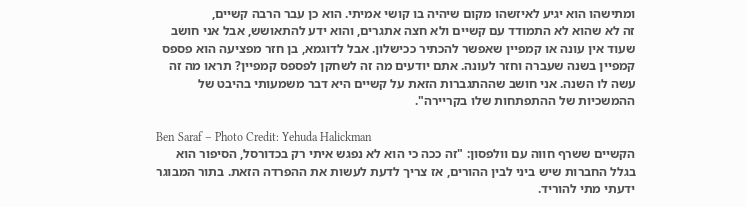ומתישהו הוא יגיע לאיזשהו מקום שיהיה בו קושי אמיתי. הוא כן עבר הרבה קשיים,
זה לא שהוא לא התמודד עם קשיים ולא חצה אתגרים, והוא ידע להתאושש, אבל אני חושב שעוד אין עונה או קמפיין שאפשר להכתיר ככישלון. אבל לדוגמא, בן חזר מפציעה הוא פספס קמפיין בשנה שעברה וחזר לעונה. אתם יודעים מה זה לשחקן לפספס קמפיין? תראו מה זה עשה לו השנה. אני חושב שההתגברות הזאת על קשיים היא דבר משמעותי בהיבט של ההמשכיות של ההתפתחות שלו בקריירה".

Ben Saraf – Photo Credit: Yehuda Halickman
הקשיים ששרף חווה עם וולפסון: "זה ככה כי הוא לא נפגש איתי רק בכדורסל, הסיפור הוא בגלל החברות שיש ביני לבין ההורים, אז צריך לדעת לעשות את ההפרדה הזאת. בתור המבוגר ידעתי מתי להוריד.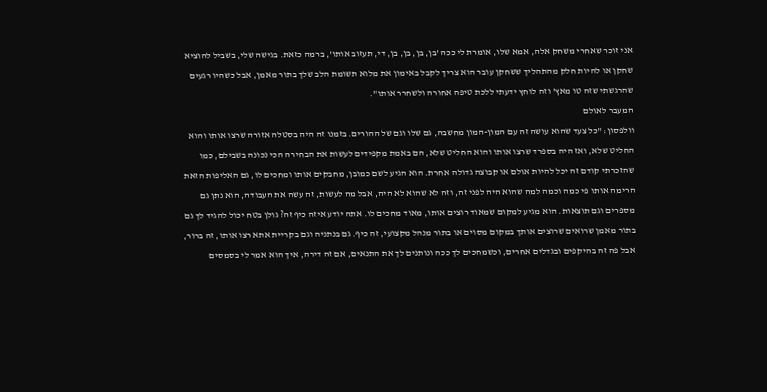אני זוכר שאחרי משחק אלה, אמא שלו, אומרת לי ככה 'בן, בן, בן, בן, די, תעזוב אותו', ברמה כזאת. בגישה שלי, בשביל להוציא שחקן או להיות חלק מהתהליך ששחקן עובר הוא צריך לקבל באימון את מלוא תשומת הלב שלך בתור מאמן, אבל כשהיו רגעים שהרגשתי שזה טו מאץ' וזה לוחץ ידעתי ללכת טיפה אחורה ולשחרר אותו".
המעבר לאולם
וולפסון: "כל צעד שהוא עושה זה עם המון-המון מחשבה, גם שלו וגם של ההורים. בזמנו זה היה בסטלה אזורה שרצו אותו והוא החליט שלא, ואז היה בספרד שרצו אותו והוא החליט שלא, הם באמת מקפידים לעשות את הבחירה הכי נכונה בשבילם, כמו שהזכרתי קודם זה יכל להיות אולם או קבוצה גדולה אחרת. הוא הגיע לשם כמובן, מחבקים אותו ומחכים לו, גם האליפות הזאת הרימה אותו פי כמה וכמה למה שהוא היה לפני זה, וזה לא שהוא לא היה, אבל מה לעשות, זה עשה את העבודה, הוא נתן גם מספרים וגם תוצאות. הוא מגיע למקום שמאוד רוצים אותו, מאוד מחכים לו. אתה יודע איזה כיף זה? גולן בטח יכול להגיד לך גם בתור מאמן שרואים שרוצים אותך במקום מסוים או בתור מנהל מקצועי, זה כיף. גם בנתניה וגם בקריית אתא רצו אותו, זה ברור, אבל פה זה בהיקפים ובגדלים אחרים, וכשמחכים לך ככה ונותנים לך את התנאים, אם זה דירה, איך הוא אמר לי בסמסים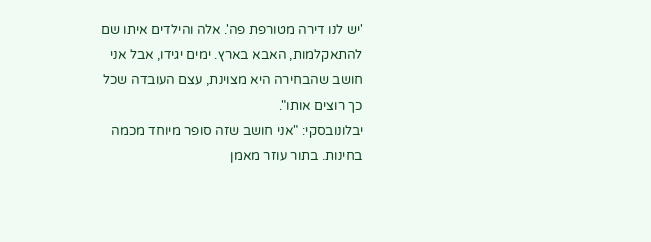'יש לנו דירה מטורפת פה'. אלה והילדים איתו שם להתאקלמות, האבא בארץ. ימים יגידו, אבל אני חושב שהבחירה היא מצוינת, עצם העובדה שכל כך רוצים אותו".
יבלונובסקי: "אני חושב שזה סופר מיוחד מכמה בחינות. בתור עוזר מאמן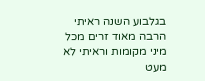בגלבוע השנה ראיתי הרבה מאוד זרים מכל מיני מקומות וראיתי לא מעט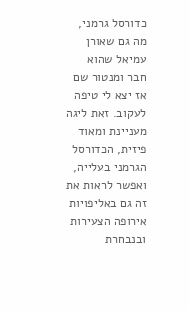כדורסל גרמני, מה גם שאורן עמיאל שהוא חבר ומנטור שם אז יצא לי טיפה לעקוב. זאת ליגה מעניינת ומאוד פיזית, הכדורסל הגרמני בעלייה, ואפשר לראות את זה גם באליפויות אירופה הצעירות ובנבחרת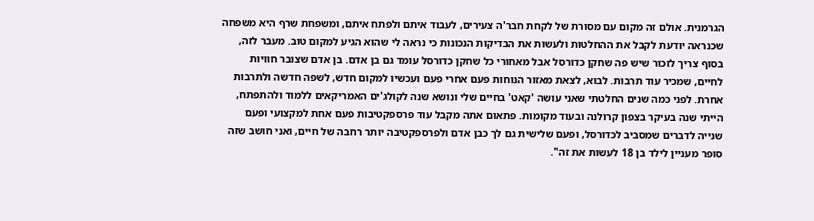הגרמנית. אולם זה מקום עם מסורת של לקחת חבר'ה צעירים, לעבוד איתם ולפתח איתם, ומשפחת שרף היא משפחה שכנראה יודעת לקבל את ההחלטות ולעשות את הבדיקות הנכונות כי נראה לי שהוא הגיע למקום טוב. מעבר לזה, בסוף צריך לזכור שיש פה שחקן כדורסל אבל מאחורי כל שחקן כדורסל עומד גם בן אדם. בן אדם שצובר חוויות לחיים, שמכיר עוד תרבות. לבוא, לצאת מאזור הנוחות פעם אחרי פעם ועכשיו למקום חדש, לשפה חדשה ולתרבות אחרת. לפני כמה שנים החלטתי שאני עושה 'קאט' בחיים שלי ונושא שנה לקולג'ים האמריקאים ללמוד ולהתפתח, הייתי שנה בעיקר בצפון קרולנה ובעוד מקומות. פתאום אתה מקבל עוד פרספקטיבות פעם אחת למקצועי ופעם שנייה לדברים שמסביב לכדורסל, ופעם שלישית גם לך כבן אדם ולפרספקטיבה יותר רחבה של חיים, ואני חושב שזה סופר מעניין לילד בן 18 לעשות את זה".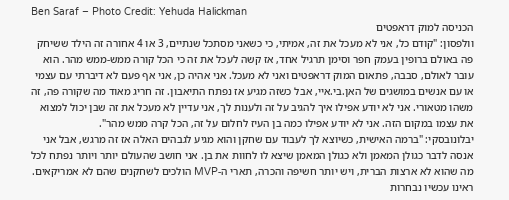Ben Saraf – Photo Credit: Yehuda Halickman
הכניסה למוק דראפטים
וולפסון: "קודם כל, אני לא מעכל את זה, אמיתי, כי כשאני מסתכל שנתיים, 3 או 4 אחורה זה הילד ששיחק פה באולם ברופין בעמק חפר וסימן תרגיל אחד, אז קשה לעכל את זה כי הכל קורה ממש-ממש מהר. הוא עובר לאולם, סבבה, פתאום המוק דראפטים ואני לא מעכל. אני אהיה כן, אני אף פעם לא דיברתי עם עצמי או עם אנשים במושגים של האן.בי.איי, אבל כשזה מגיע אז נפתח התיאבון. זה חריג מאוד מה שקורה פה, זה משהו מטאורי. אני לא יודע אפילו איך להגיב על זה ולענות לך, אני עדיין לא מעכל את זה שבן יכול למצוא את עצמו במקום הזה. אני לא יודע אפילו כמה בן העיז לחלום על זה, הכל קרה ממש מהר".
יבלונובסקי: "ברמה האישית, כשיוצא לך לעבוד עם שחקן והוא מגיע לגבהים האלה אז זה מרגש, אבל אני אנסה לדבר כגולן המאמן ולא כגולן המאמן שיצא לו לחוות את בן. אני חושב שהעולם יותר ויותר נפתח לכל מה שהוא לא ארצות הברית, ויש יותר חשיפה והכרה, תארי ה-MVP הולכים לשחקנים שהם לא אמריקאים. ראינו עכשיו נבחרות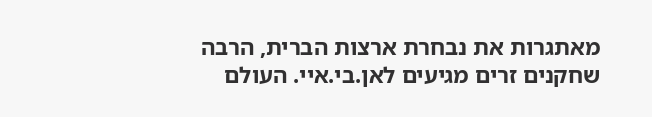מאתגרות את נבחרת ארצות הברית, הרבה שחקנים זרים מגיעים לאן.בי.איי. העולם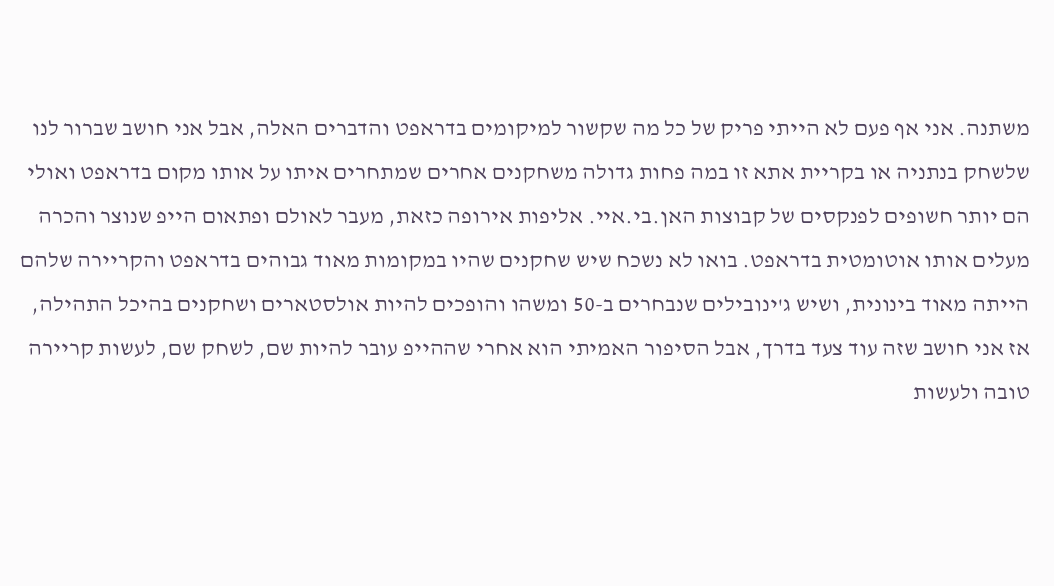משתנה. אני אף פעם לא הייתי פריק של כל מה שקשור למיקומים בדראפט והדברים האלה, אבל אני חושב שברור לנו שלשחק בנתניה או בקריית אתא זו במה פחות גדולה משחקנים אחרים שמתחרים איתו על אותו מקום בדראפט ואולי הם יותר חשופים לפנקסים של קבוצות האן.בי.איי. אליפות אירופה כזאת, מעבר לאולם ופתאום הייפ שנוצר והכרה מעלים אותו אוטומטית בדראפט. בואו לא נשכח שיש שחקנים שהיו במקומות מאוד גבוהים בדראפט והקריירה שלהם הייתה מאוד בינונית, ושיש ג'ינובילים שנבחרים ב-50 ומשהו והופכים להיות אולסטארים ושחקנים בהיכל התהילה, אז אני חושב שזה עוד צעד בדרך, אבל הסיפור האמיתי הוא אחרי שההייפ עובר להיות שם, לשחק שם, לעשות קריירה טובה ולעשות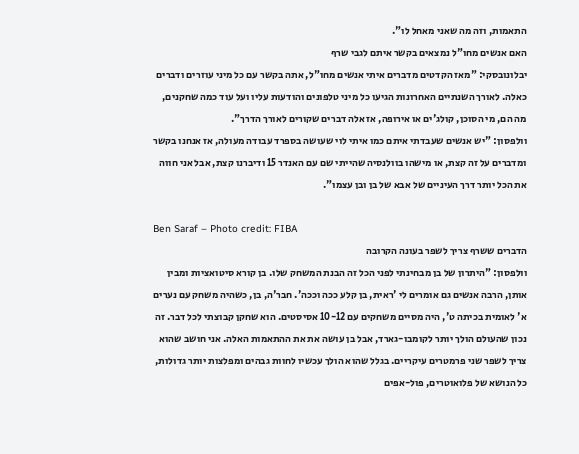התאמות, וזה מה שאני מאחל לו".
האם אנשים מחו"ל נמצאים בקשר איתם לגבי שרף
יבלונובסקי: "מאז הקדטים מדברים איתי אנשים מחו"ל, אתה בקשר עם כל מיני עוזרים ודברים כאלה. לאורך השנתיים האחרונות הגיעו כל מיני טלפונים והודעות עליו ועל עוד כמה שחקנים, מה הם, מי הסוכן, קולג'ים או אירופה, אז אלה דברים שקורים לאורך הדרך".
וולפסון: "יש אנשים שעבדתי איתם כמו איתי לוי שעושה בספרד עבודה מעולה, אז אנחנו בקשר ומדברים על זה קצת, או מישהו בוולנסיה שהייתי שם עם האנדר 15 ודיברנו קצת, אבל אני חווה את הכל יותר דרך העיניים של אבא של בן ובן עצמו".

Ben Saraf – Photo credit: FIBA
הדברים ששרף צריך לשפר בעונה הקרובה
וולפסון: "היתרון של בן מבחינתי לפני הכל זה הבנת המשחק שלו. בן קורא סיטואציות ומבין אותן, הרבה אנשים גם אומרים לי 'ראית, בן קלע ככה וככה'. חבר'ה, בן, כשהיה משחק עם נערים א' לאומית בכיתה ט', היה מסיים משחקים עם 10-12 אסיסטים. הוא שחקן קבוצתי לכל דבר. זה נכון שהעולם הולך יותר לקומבו-גארד, אבל בן עושה את את ההתאמות האלה. אני חושב שהוא צריך לשפר שני פרמטרים עיקריים. בגלל שהוא הולך עכשיו לחוות גבהים ומפלצות יותר גדולות, כל הנושא של פלואוטרים, פול-אפים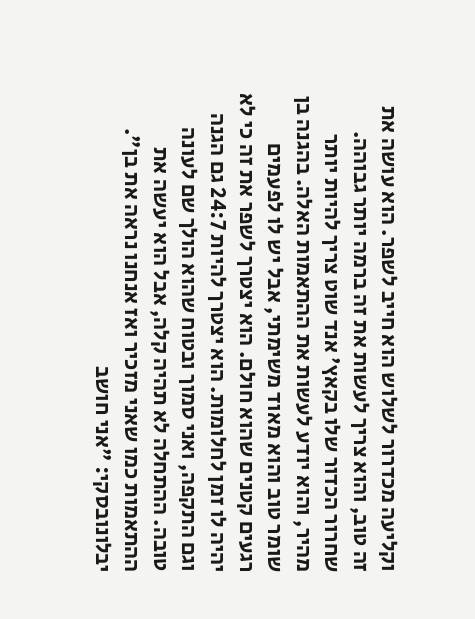וקליעה מכדרור לשלוש הוא חייב לשפר. הוא עושה את זה טוב, והוא צריך לעשות את זה ברמה יותר גבוהה. שחרור הכדור שלו בקאץ' אנד שוט צריך להיות יותר מהיר, והוא יודע לעשות את ההתאמות האלה. בהגנה בן שומר טוב והוא מאוד משימתי, אבל יש לו לפעמים רגעים קטנים שהוא חולם. הוא יצטרך לשפר את זה כי לא יהיה לו זמן לחלומות. הוא יצטרך להיות 24:7 גם הגנה וגם התקפה, ואני סמוך ובטוח שהוא הולך שם לעונה טובה. ההתחלה לא תהיה קלה, אבל הוא יעשה את ההתאמות כמו שאני מזכיר ואז אנחנו נראה את בן".
יבלונובסקי: "אני חושב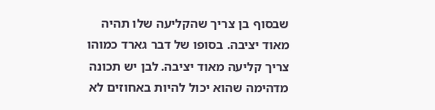שבסוף בן צריך שהקליעה שלו תהיה מאוד יציבה. בסופו של דבר גארד כמוהו צריך קליעה מאוד יציבה. לבן יש תכונה מדהימה שהוא יכול להיות באחוזים לא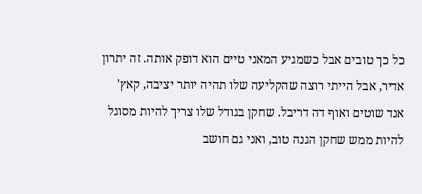כל כך טובים אבל כשמגיע המאני טיים הוא דופק אותה. זה יתרון אדיר, אבל הייתי רוצה שהקליעה שלו תהיה יותר יציבה, קאץ' אנד שוטים ואוף דה דריבל. שחקן בגודל שלו צריך להיות מסוגל להיות ממש שחקן הגנה טוב, ואני גם חושב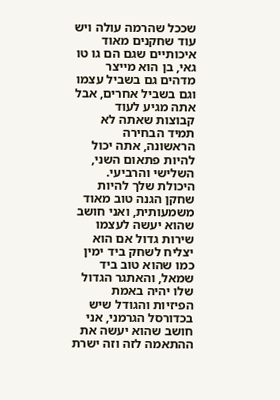שככל שהרמה עולה ויש עוד שחקנים מאוד איכותיים שגם הם גו טו גאי, בן הוא מייצר מדהים גם בשביל עצמו וגם בשביל אחרים, אבל אתה מגיע לעוד קבוצות שאתה לא תמיד הבחירה הראשונה, אתה יכול להיות פתאום השני, השלישי והרביעי. היכולת שלך להיות שחקן הגנה טוב מאוד משמעותית, ואני חושב שהוא יעשה לעצמו שירות גדול אם הוא יצליח לשחק ביד ימין כמו שהוא טוב ביד שמאל, והאתגר הגדול שלו יהיה באמת הפיזיות והגודל שיש בכדורסל הגרמני, אני חושב שהוא יעשה את ההתאמה לזה וזה ישרת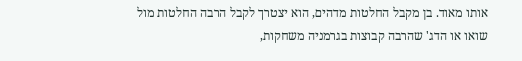אותו מאוד. בן מקבל החלטות מדהים, הוא יצטרך לקבל הרבה החלטות מול שואו או הדג' שהרבה קבוצות בגרמניה משחקות,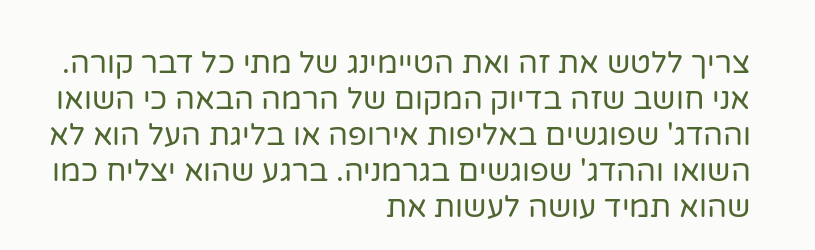צריך ללטש את זה ואת הטיימינג של מתי כל דבר קורה. אני חושב שזה בדיוק המקום של הרמה הבאה כי השואו וההדג' שפוגשים באליפות אירופה או בליגת העל הוא לא השואו וההדג' שפוגשים בגרמניה. ברגע שהוא יצליח כמו שהוא תמיד עושה לעשות את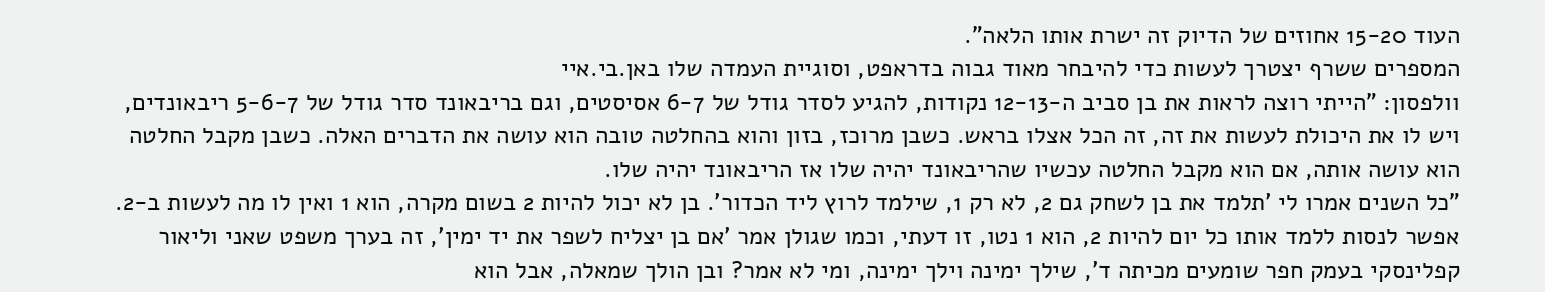העוד 15-20 אחוזים של הדיוק זה ישרת אותו הלאה".
המספרים ששרף יצטרך לעשות כדי להיבחר מאוד גבוה בדראפט, וסוגיית העמדה שלו באן.בי.איי
וולפסון: "הייתי רוצה לראות את בן סביב ה-12-13 נקודות, להגיע לסדר גודל של 6-7 אסיסטים, וגם בריבאונד סדר גודל של 5-6-7 ריבאונדים, ויש לו את היכולת לעשות את זה, זה הכל אצלו בראש. כשבן מרוכז, בזון והוא בהחלטה טובה הוא עושה את הדברים האלה. כשבן מקבל החלטה הוא עושה אותה, אם הוא מקבל החלטה עכשיו שהריבאונד יהיה שלו אז הריבאונד יהיה שלו.
"כל השנים אמרו לי 'תלמד את בן לשחק גם 2, לא רק 1, שילמד לרוץ ליד הכדור'. בן לא יכול להיות 2 בשום מקרה, הוא 1 ואין לו מה לעשות ב-2. אפשר לנסות ללמד אותו כל יום להיות 2, הוא 1 נטו, זו דעתי, וכמו שגולן אמר 'אם בן יצליח לשפר את יד ימין', זה בערך משפט שאני וליאור קפלינסקי בעמק חפר שומעים מכיתה ד', שילך ימינה וילך ימינה, ומי לא אמר? ובן הולך שמאלה, אבל הוא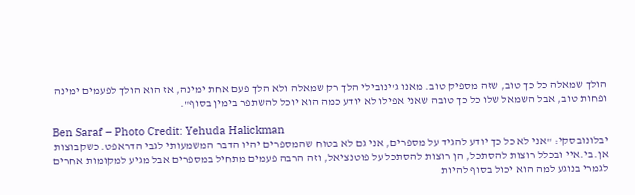הולך שמאלה כל כך טוב, שזה מספיק טוב. מאנו ג'ינובילי הלך רק שמאלה ולא הלך פעם אחת ימינה, אז הוא הולך לפעמים ימינה ופחות טוב, אבל השמאל שלו כל כך טובה שאני אפילו לא יודע כמה הוא יוכל להשתפר בימין בסוף".

Ben Saraf – Photo Credit: Yehuda Halickman
יבלונובסקי: "אני לא כל כך יודע להגיד על מספרים, אני גם לא בטוח שהמספרים יהיו הדבר המשמעותי לגבי הדראפט. כשקבוצות אן.בי.איי ובכלל רוצות להסתכל, הן רוצות להסתכל על פוטנציאל, וזה הרבה פעמים מתחיל במספרים אבל מגיע למקומות אחרים לגמרי בנוגע למה הוא יכול בסוף להיות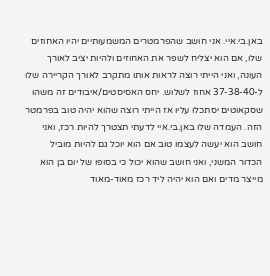באן.בי.איי. אני חושב שהפרמטרים המשמעותיים יהיו האחוזים שלו, אם הוא יצליח לשפר את האחוזים ולהיות יציב לאורך העונה, ואני הייתי רוצה לראות אותו מתקרב לאורך הקריירה שלו ל-37-38-40 אחוז לשלוש. יחס האסיסטים/איבודים זה משהו שסקאוטים יסתכלו עליו אז הייתי רוצה שהוא יהיה טוב בפרמטר הזה. העמדה שלו באן.בי.איי לדעתי תצטרך להיות רכז, ואני חושב הוא יעשה לעצמו טוב אם הוא יוכל גם להיות מוביל הכדור המשני, ואני חושב שהוא יכול כי בסופו של יום בן הוא מייצר מדים ואם הוא יהיה ליד רכז מאוד-מאוד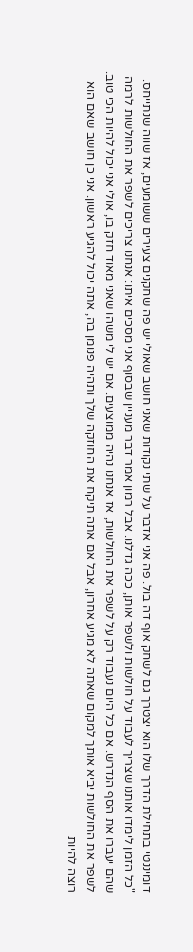דומיננטי בתחילת הדרך שלו הוא יצטרך גם לשחק אוף דה בול. פה אני אדבר על שתי נקודות שאני חושב שאולי יש פה שחקנים צעירים ששומעים, אז שווה שנתייחס.
"כל הזמן לימדו אותנו שצריך לעבוד על חולשות ולשפר אותן, ככה גדלנו. אבל רמון אמר דבר מעניין שבסוף אני מסכים איתו: אנחנו צריכים לשפר את החולשות לרמה שהם יעברו את הסף הנדרש. אם כל היום נעבוד רק על לשפר את החולשות, אז אנחנו נהיה ממוצעים. אם יש לי משהו שאני מאוד חזק בו, אולי אני יכול להיות הכי טוב. לשפר את החולשות יביא אותך למקום שאתה לא מגיע אחרון, אבל אם אתה תיקח את החוזקה שלך ותהיה פנומן בה, אתה יכול להגיע ראשון. אני כן חושב שאם הוא רוצה להיות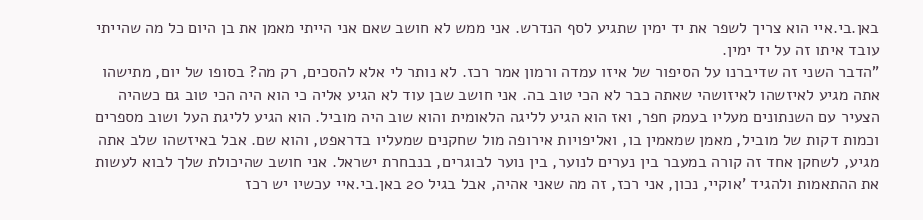באן.בי.איי הוא צריך לשפר את יד ימין שתגיע לסף הנדרש. אני ממש לא חושב שאם אני הייתי מאמן את בן היום כל מה שהייתי עובד איתו זה על יד ימין.
"הדבר השני זה שדיברנו על הסיפור של איזו עמדה ורמון אמר רכז. לא נותר לי אלא להסכים, רק מה? בסופו של יום, מתישהו אתה מגיע לאיזשהו לאיזושהי שאתה כבר לא הכי טוב בה. אני חושב שבן עוד לא הגיע אליה כי הוא היה הכי טוב גם כשהיה הצעיר עם השנתונים מעליו בעמק חפר, ואז הוא הגיע לליגה הלאומית והוא שוב היה מוביל. הוא הגיע לליגת העל ושוב מספרים וכמות דקות של מוביל, מאמן שמאמין בו, ואליפויות אירופה מול שחקנים שמעליו בדראפט, והוא שם. אבל באיזשהו שלב אתה מגיע, לשחקן אחד זה קורה במעבר בין נערים לנוער, בין נוער לבוגרים, בנבחרת ישראל. אני חושב שהיכולת שלך לבוא לעשות את ההתאמות ולהגיד 'אוקיי, נכון, אני רכז, זה מה שאני אהיה, אבל בגיל 20 באן.בי.איי עכשיו יש רכז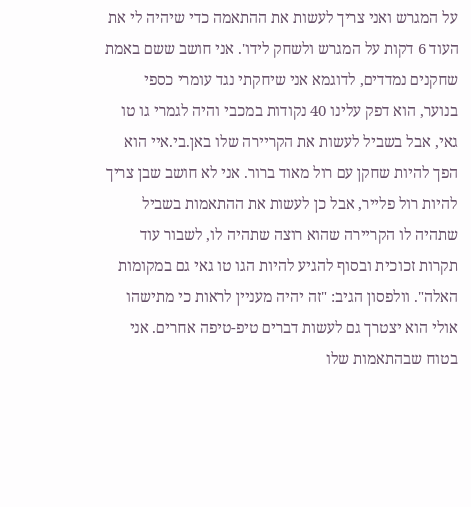על המגרש ואני צריך לעשות את ההתאמה כדי שיהיה לי את העוד 6 דקות על המגרש ולשחק לידו'. אני חושב ששם באמת שחקנים נמדדים, לדוגמא אני שיחקתי נגד עומרי כספי בנוער, הוא דפק עלינו 40 נקודות במכבי והיה לגמרי גו טו גאי, אבל בשביל לעשות את הקריירה שלו באן.בי.איי הוא הפך להיות שחקן עם רול מאוד ברור. אני לא חושב שבן צריך להיות רול פלייר, אבל כן לעשות את ההתאמות בשביל שתהיה לו הקריירה שהוא רוצה שתהיה לו, לשבור עוד תקרות זכוכית ובסוף להגיע להיות הגו טו גאי גם במקומות האלה". וולפסון הגיב: "זה יהיה מעניין לראות כי מתישהו אולי הוא יצטרך גם לעשות דברים טיפ-טיפה אחרים. אני בטוח שבהתאמות שלו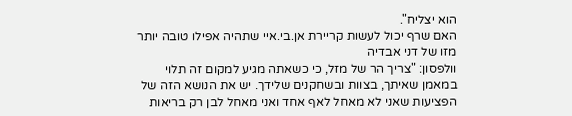הוא יצליח".
האם שרף יכול לעשות קריירת אן.בי.איי שתהיה אפילו טובה יותר מזו של דני אבדיה
וולפסון: "צריך הר של מזל, כי כשאתה מגיע למקום זה תלוי במאמן שאיתך, בצוות ובשחקנים שלידך. יש את הנושא הזה של הפציעות שאני לא מאחל לאף אחד ואני מאחל לבן רק בריאות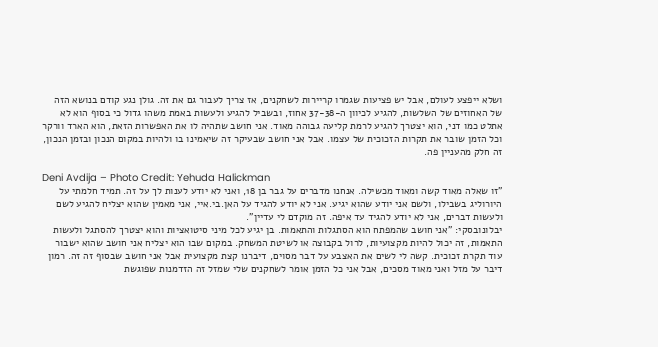ושלא ייפצע לעולם, אבל יש פציעות שגמרו קריירות לשחקנים, אז צריך לעבור גם את זה. גולן נגע קודם בנושא הזה של האחוזים של השלשות, להגיע לכיוון ה-37-38 אחוז, ובשביל להגיע ולעשות באמת משהו גדול כי בסוף הוא לא אתלט כמו דני, הוא יצטרך להגיע לרמת קליעה גבוהה מאוד. אני חושב שתהיה לו את האפשרות הזאת, הוא הארד וורקר וכל הזמן שובר את תקרות הזכוכית של עצמו. אבל אני חושב שבעיקר זה שיאמינו בו ולהיות במקום הנכון ובזמן הנכון, זה חלק מהעניין פה.

Deni Avdija – Photo Credit: Yehuda Halickman
"זו שאלה מאוד קשה ומאוד מכשילה. אנחנו מדברים על גבר בן 18, ואני לא יודע לענות לך על זה. תמיד חלמתי על היורוליג בשבילו, ולשם אני יודע שהוא יגיע. אני לא יודע להגיד על האן.בי.איי, אני מאמין שהוא יצליח להגיע לשם ולעשות דברים, אני לא יודע להגיד עד איפה. זה מוקדם לי עדיין".
יבלונובסקי: "אני חושב שהמפתח הוא הסתגלות והתאמות. בן יגיע לכל מיני סיטואציות והוא יצטרך להסתגל ולעשות התאמות, זה יכול להיות מקצועיות, לרול בקבוצה או לשיטת המשחק. במקום שבו הוא יצליח אני חושב שהוא ישבור עוד תקרת זכוכית. קשה לי לשים את האצבע על דבר מסוים, דיברנו קצת מקצועית אבל אני חושב שבסוף זה זה. רמון דיבר על מזל ואני מאוד מסכים, אבל אני כל הזמן אומר לשחקנים שלי שמזל זה הזדמנות שפוגשת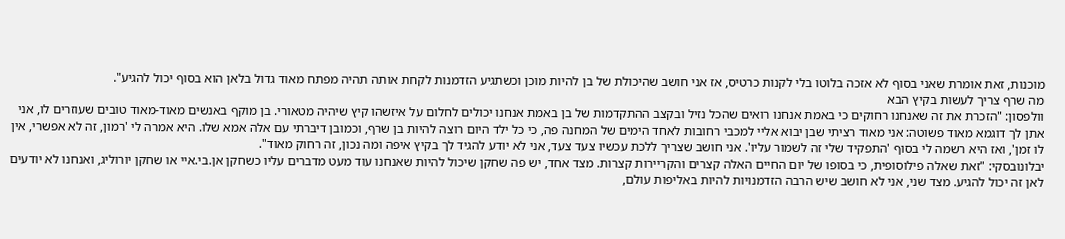מוכנות, זאת אומרת שאני בסוף לא אזכה בלוטו בלי לקנות כרטיס, אז אני חושב שהיכולת של בן להיות מוכן וכשתגיע הזדמנות לקחת אותה תהיה מפתח מאוד גדול בלאן הוא בסוף יכול להגיע".
מה שרף צריך לעשות בקיץ הבא
וולפסון: "הזכרת את זה שאנחנו רחוקים כי באמת אנחנו רואים שהכל נזיל ובקצב ההתקדמות של בן באמת אנחנו יכולים לחלום על איזשהו קיץ שיהיה מטאורי. בן מוקף באנשים מאוד-מאוד טובים שעוזרים לו, אני אתן לך דוגמא מאוד פשוטה: אני מאוד רציתי שבן יבוא אליי למכבי רחובות לאחד הימים של המחנה פה, כי כל ילד היום רוצה להיות בן שרף, וכמובן דיברתי עם אלה אמא שלו. היא אמרה לי 'רמון, זה לא אפשרי, אין לו זמן', ואז היא רשמה לי בסוף 'התפקיד שלי זה לשמור עליו'. אני חושב שצריך ללכת עכשיו צעד צעד, אני לא יודע להגיד לך בקיץ איפה ומה נכון, זה רחוק מאוד".
יבלונובסקי: "זאת שאלה פילוסופית, כי בסופו של יום החיים האלה קצרים והקריירות קצרות. מצד אחד, יש פה שחקן שיכול להיות שאנחנו עוד מעט מדברים עליו כשחקן אן.בי.איי או שחקן יורוליג, ואנחנו לא יודעים לאן זה יכול להגיע. מצד שני, אני לא חושב שיש הרבה הזדמנויות להיות באליפות עולם,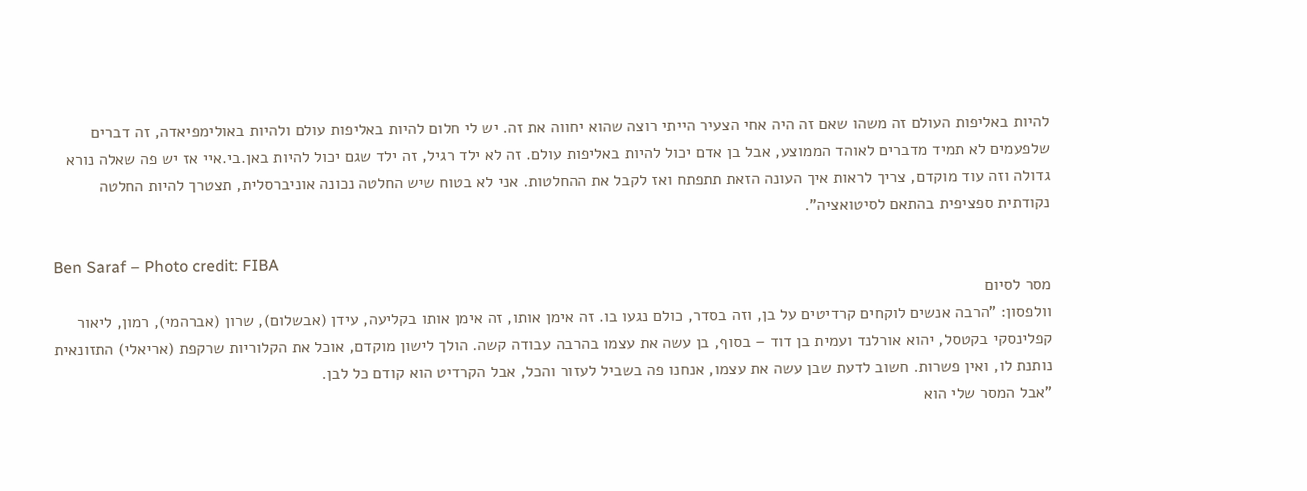להיות באליפות העולם זה משהו שאם זה היה אחי הצעיר הייתי רוצה שהוא יחווה את זה. יש לי חלום להיות באליפות עולם ולהיות באולימפיאדה, זה דברים שלפעמים לא תמיד מדברים לאוהד הממוצע, אבל בן אדם יכול להיות באליפות עולם. זה לא ילד רגיל, זה ילד שגם יכול להיות באן.בי.איי אז יש פה שאלה נורא גדולה וזה עוד מוקדם, צריך לראות איך העונה הזאת תתפתח ואז לקבל את ההחלטות. אני לא בטוח שיש החלטה נכונה אוניברסלית, תצטרך להיות החלטה נקודתית ספציפית בהתאם לסיטואציה".

Ben Saraf – Photo credit: FIBA
מסר לסיום
וולפסון: "הרבה אנשים לוקחים קרדיטים על בן, וזה בסדר, כולם נגעו בו. זה אימן אותו, זה אימן אותו בקליעה, עידן (אבשלום), שרון (אברהמי), רמון, ליאור קפלינסקי בקטסל, יהוא אורלנד ועמית בן דוד – בסוף, בן עשה את עצמו בהרבה עבודה קשה. הולך לישון מוקדם, אוכל את הקלוריות שרקפת (אריאלי) התזונאית נותנת לו, ואין פשרות. חשוב לדעת שבן עשה את עצמו, אנחנו פה בשביל לעזור והכל, אבל הקרדיט הוא קודם כל לבן.
"אבל המסר שלי הוא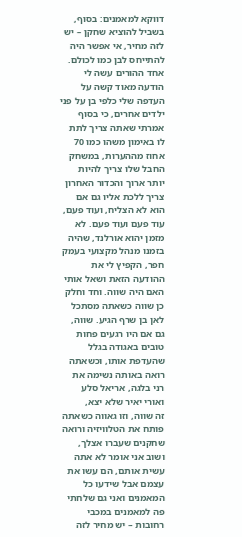דווקא למאמנים: בסוף, בשביל להוציא שחקן – יש לזה מחיר, אי אפשר היה להתייחס לבן כמו לכולם. אחד ההורים עשה לי הודעה מאוד קשה על העדפה שלי כלפי בן על פני ילדים אחרים, כי בסוף אמרתי שאתה צריך לתת לו באימון משהו כמו 70 אחוז מההערות, במשחק החבל שלו צריך להיות יותר ארוך והכדור האחרון צריך ללכת אליו גם אם הוא לא הצליח, ועוד פעם, עוד פעם ועוד פעם. לא מזמן יהוא אורלנד, שהיה בזמנו מנהל מקצועי בעמק חפר, הקפיץ לי את ההודעה הזאת ושאל אותי האם היה שווה. וחד וחלק כן שווה כשאתה מסתכל לאן בן שרף הגיע. שווה, גם אם היו רגעים פחות טובים באגודה בגלל שהעדפת אותו, וכשאתה רואה באותה נשימה את רני בלגה, אריאל סלע ואורי יאיר שלא יצא,
זה שווה, וזו גאווה כשאתה פותח את הטלוויזיה ורואה שחקנים שעברו אצלך, ושוב אני אומר לא אתה עשית אותם, הם עשו את עצמם אבל שידעו כל המאמנים ואני גם שלחתי פה למאמנים במכבי רחובות – יש מחיר לזה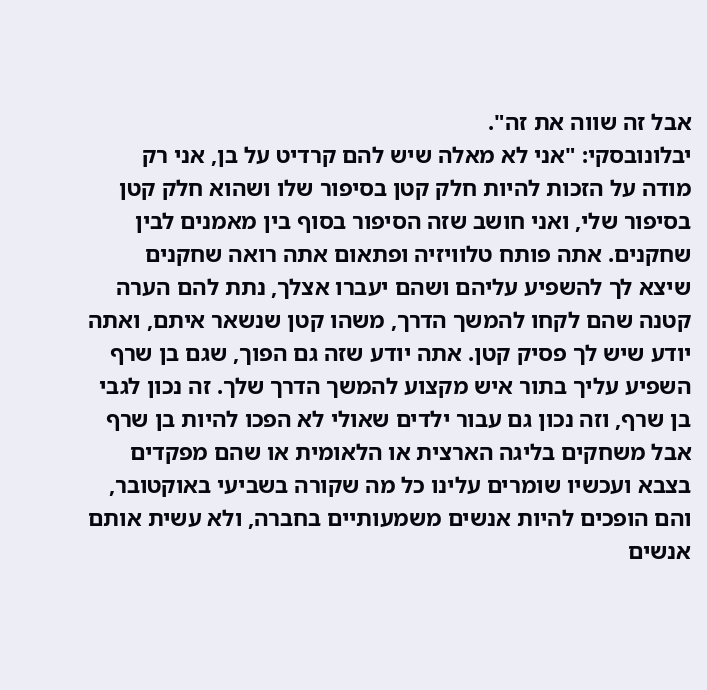אבל זה שווה את זה".
יבלונובסקי: "אני לא מאלה שיש להם קרדיט על בן, אני רק מודה על הזכות להיות חלק קטן בסיפור שלו ושהוא חלק קטן בסיפור שלי, ואני חושב שזה הסיפור בסוף בין מאמנים לבין שחקנים. אתה פותח טלוויזיה ופתאום אתה רואה שחקנים שיצא לך להשפיע עליהם ושהם יעברו אצלך, נתת להם הערה קטנה שהם לקחו להמשך הדרך, משהו קטן שנשאר איתם, ואתה יודע שיש לך פסיק קטן. אתה יודע שזה גם הפוך, שגם בן שרף השפיע עליך בתור איש מקצוע להמשך הדרך שלך. זה נכון לגבי בן שרף, וזה נכון גם עבור ילדים שאולי לא הפכו להיות בן שרף אבל משחקים בליגה הארצית או הלאומית או שהם מפקדים בצבא ועכשיו שומרים עלינו כל מה שקורה בשביעי באוקטובר, והם הופכים להיות אנשים משמעותיים בחברה, ולא עשית אותם אנשים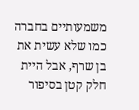משמעותיים בחברה כמו שלא עשית את בן שרף, אבל היית חלק קטן בסיפור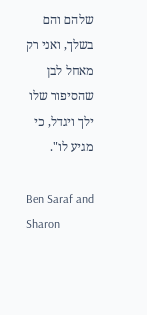שלהם והם בשלך, ואני רק מאחל לבן שהסיפור שלו ילך ויגדל, כי מגיע לו".

Ben Saraf and Sharon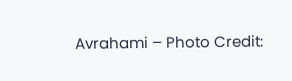Avrahami – Photo Credit: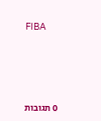FIBA





0 תגובות